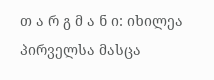თ ა რ გ მ ა ნ ი: იხილეა პირველსა მასცა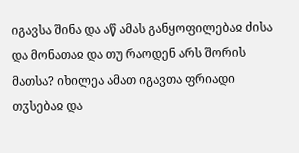იგავსა შინა და აწ ამას განყოფილებაჲ ძისა და მონათაჲ და თუ რაოდენ არს შორის მათსა? იხილეა ამათ იგავთა ფრიადი თჳსებაჲ და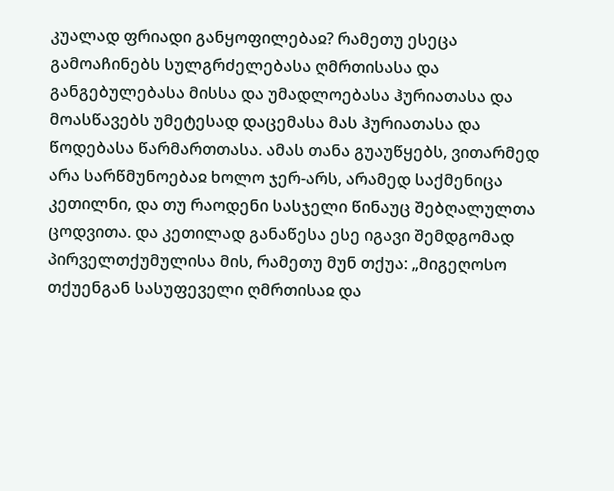კუალად ფრიადი განყოფილებაჲ? რამეთუ ესეცა გამოაჩინებს სულგრძელებასა ღმრთისასა და განგებულებასა მისსა და უმადლოებასა ჰურიათასა და მოასწავებს უმეტესად დაცემასა მას ჰურიათასა და წოდებასა წარმართთასა. ამას თანა გუაუწყებს, ვითარმედ არა სარწმუნოებაჲ ხოლო ჯერ-არს, არამედ საქმენიცა კეთილნი, და თუ რაოდენი სასჯელი წინაუც შებღალულთა ცოდვითა. და კეთილად განაწესა ესე იგავი შემდგომად პირველთქუმულისა მის, რამეთუ მუნ თქუა: „მიგეღოსო თქუენგან სასუფეველი ღმრთისაჲ და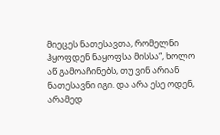მიეცეს ნათესავთა, რომელნი ჰყოფდენ ნაყოფსა მისსა“, ხოლო აწ გამოაჩინებს, თუ ვინ არიან ნათესავნი იგი. და არა ესე ოდენ, არამედ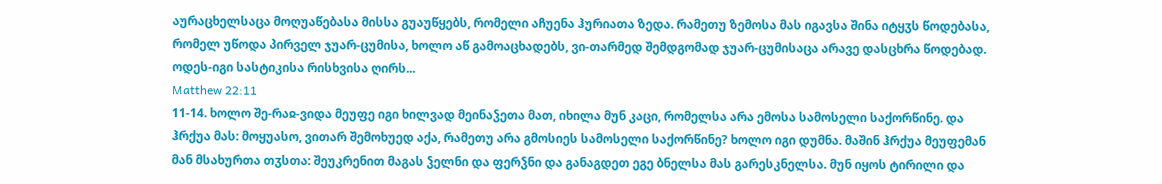აურაცხელსაცა მოღუაწებასა მისსა გუაუწყებს, რომელი აჩუენა ჰურიათა ზედა. რამეთუ ზემოსა მას იგავსა შინა იტყჳს წოდებასა, რომელ უწოდა პირველ ჯუარ-ცუმისა, ხოლო აწ გამოაცხადებს, ვი-თარმედ შემდგომად ჯუარ-ცუმისაცა არავე დასცხრა წოდებად. ოდეს-იგი სასტიკისა რისხვისა ღირს...
Matthew 22:11
11-14. ხოლო შე-რაჲ-ვიდა მეუფე იგი ხილვად მეინაჴეთა მათ, იხილა მუნ კაცი, რომელსა არა ემოსა სამოსელი საქორწინე. და ჰრქუა მას: მოყუასო, ვითარ შემოხუედ აქა, რამეთუ არა გმოსიეს სამოსელი საქორწინე? ხოლო იგი დუმნა. მაშინ ჰრქუა მეუფემან მან მსახურთა თჳსთა: შეუკრენით მაგას ჴელნი და ფერჴნი და განაგდეთ ეგე ბნელსა მას გარესკნელსა. მუნ იყოს ტირილი და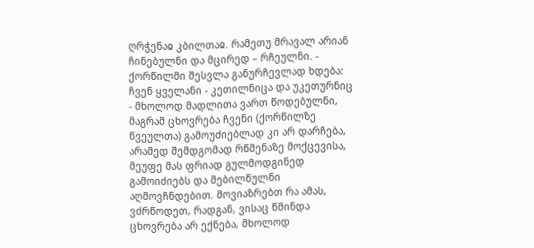ღრჭენაჲ კბილთაჲ. რამეთუ მრავალ არიან ჩინებულნი და მცირედ – რჩეულნი. - ქორწილმი შესვლა განურჩევლად ხდება: ჩვენ ყველანი - კეთილნიცა და უკეთურნიც - მხოლოდ მადლითა ვართ წოდებულნი, მაგრამ ცხოვრება ჩვენი (ქორწილზე წვეულთა) გამოუძიებლად კი არ დარჩება, არამედ შემდგომად რწმენაზე მოქცევისა, მეუფე მას ფრიად გულმოდგინედ გამოიძიებს და შებილწულნი აღმოვჩნდებით. მოვიაზრებთ რა ამას, ვძრწოდეთ, რადგან, ვისაც წმინდა ცხოვრება არ ექნება, მხოლოდ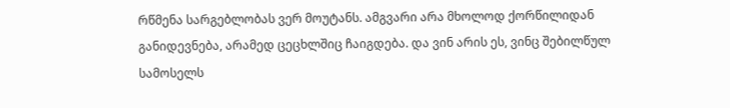რწმენა სარგებლობას ვერ მოუტანს. ამგვარი არა მხოლოდ ქორწილიდან განიდევნება, არამედ ცეცხლშიც ჩაიგდება. და ვინ არის ეს, ვინც შებილწულ სამოსელს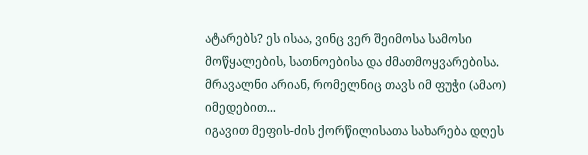ატარებს? ეს ისაა, ვინც ვერ შეიმოსა სამოსი მოწყალების, სათნოებისა და ძმათმოყვარებისა. მრავალნი არიან, რომელნიც თავს იმ ფუჭი (ამაო) იმედებით...
იგავით მეფის-ძის ქორწილისათა სახარება დღეს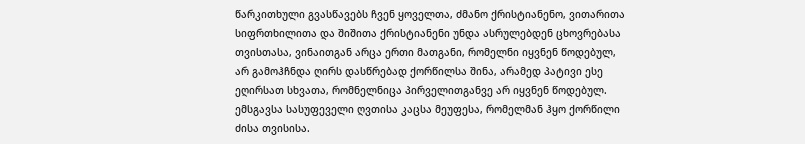წარკითხული გვასწავებს ჩვენ ყოველთა, ძმანო ქრისტიანენო, ვითარითა სიფრთხილითა და შიშითა ქრისტიანენი უნდა ასრულებდენ ცხოვრებასა თვისთასა, ვინაითგან არცა ერთი მათგანი, რომელნი იყვნენ წოდებულ, არ გამოჰჩნდა ღირს დასწრებად ქორწილსა შინა, არამედ პატივი ესე ეღირსათ სხვათა, რომნელნიცა პირველითგანვე არ იყვნენ წოდებულ.
ემსგავსა სასუფეველი ღვთისა კაცსა მეუფესა, რომელმან ჰყო ქორწილი ძისა თვისისა.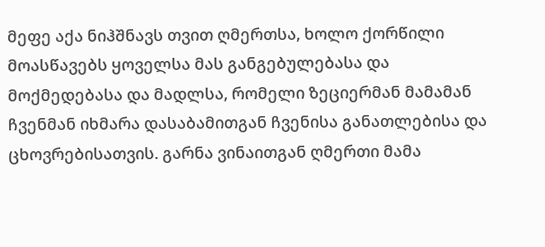მეფე აქა ნიჰშნავს თვით ღმერთსა, ხოლო ქორწილი მოასწავებს ყოველსა მას განგებულებასა და მოქმედებასა და მადლსა, რომელი ზეციერმან მამამან ჩვენმან იხმარა დასაბამითგან ჩვენისა განათლებისა და ცხოვრებისათვის. გარნა ვინაითგან ღმერთი მამა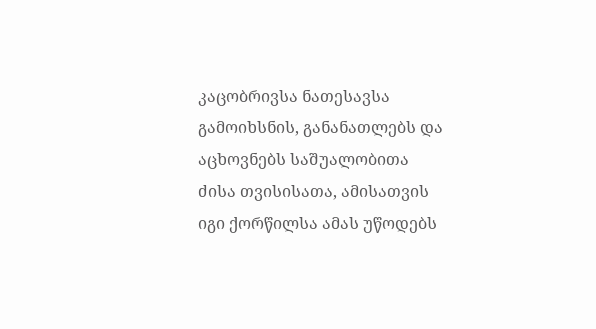კაცობრივსა ნათესავსა გამოიხსნის, განანათლებს და აცხოვნებს საშუალობითა ძისა თვისისათა, ამისათვის იგი ქორწილსა ამას უწოდებს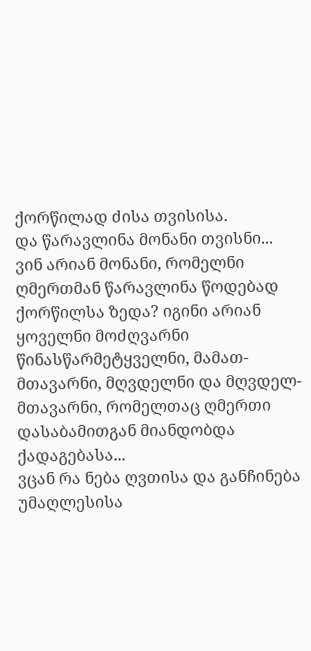ქორწილად ძისა თვისისა.
და წარავლინა მონანი თვისნი... ვინ არიან მონანი, რომელნი ღმერთმან წარავლინა წოდებად ქორწილსა ზედა? იგინი არიან ყოველნი მოძღვარნი წინასწარმეტყველნი, მამათ-მთავარნი, მღვდელნი და მღვდელ-მთავარნი, რომელთაც ღმერთი დასაბამითგან მიანდობდა ქადაგებასა...
ვცან რა ნება ღვთისა და განჩინება უმაღლესისა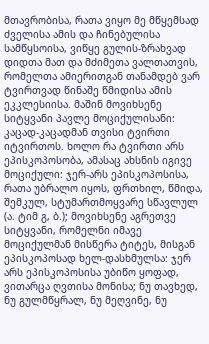მთავრობისა, რათა ვიყო მე მწყემსად ძველისა ამის და ჩინებულისა სამწყსოისა, ვიწყე გულის-ზრახვად დიდთა მათ და მძიმეთა ვალთათვის, რომელთა ამიერითგან თანამდებ ვარ ტვირთვად წინაშე წმიდისა ამის ეკკლესიისა. მაშინ მოვიხსენე სიტყვანი პავლე მოციქულისანი: კაცად-კაცადმან თვისი ტვირთი იტვირთოს. ხოლო რა ტვირთი არს ეპისკოპოსობა, ამასაც ახსნის იგივე მოციქული: ჯერ-არს ეპისკოპოსისა, რათა უბრალო იყოს, ფრთხილ, წმიდა, შემკულ, სტუმართმოყვარე სწავლულ (ა. ტიმ გ, ბ.); მოვიხსენე აგრეთვე სიტყვანი, რომელნი იმავე მოციქულმან მისწერა ტიტეს, მისგან ეპისკოპოსად ხელ-დასხმულსა: ჯერ არს ეპისკოპოსისა უბიწო ყოფად, ვითარცა ღვთისა მონისა; ნუ თავხედ, ნუ გულმწყრალ, ნუ მეღვინე, ნუ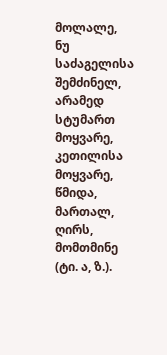მოლალე, ნუ საძაგელისა შემძინელ, არამედ სტუმართ მოყვარე, კეთილისა მოყვარე, წმიდა, მართალ, ღირს, მომთმინე (ტი. ა, ზ.).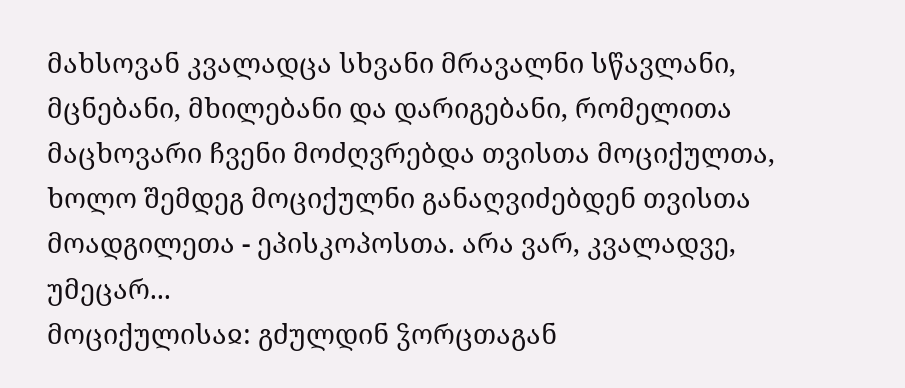მახსოვან კვალადცა სხვანი მრავალნი სწავლანი, მცნებანი, მხილებანი და დარიგებანი, რომელითა მაცხოვარი ჩვენი მოძღვრებდა თვისთა მოციქულთა, ხოლო შემდეგ მოციქულნი განაღვიძებდენ თვისთა მოადგილეთა - ეპისკოპოსთა. არა ვარ, კვალადვე, უმეცარ...
მოციქულისაჲ: გძულდინ ჴორცთაგან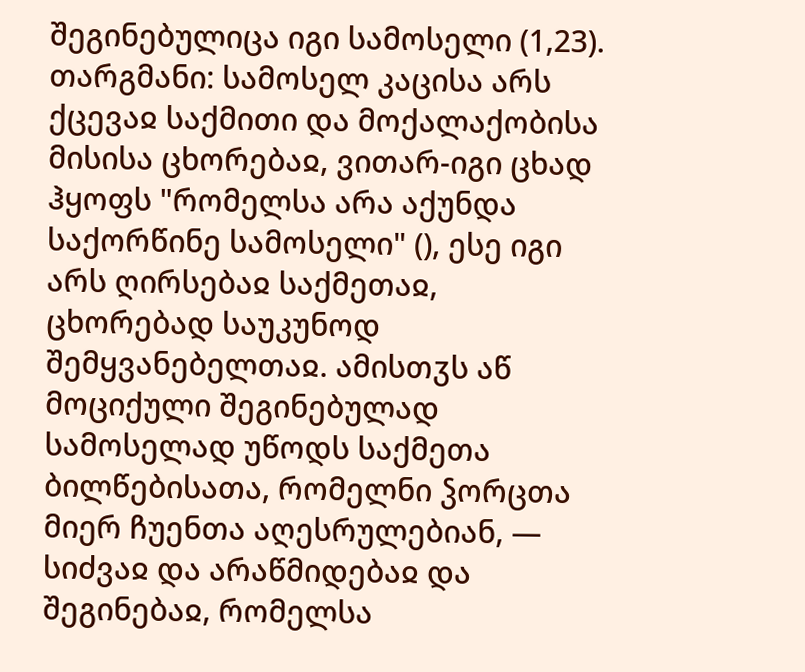შეგინებულიცა იგი სამოსელი (1,23).
თარგმანი: სამოსელ კაცისა არს ქცევაჲ საქმითი და მოქალაქობისა მისისა ცხორებაჲ, ვითარ-იგი ცხად ჰყოფს "რომელსა არა აქუნდა საქორწინე სამოსელი" (), ესე იგი არს ღირსებაჲ საქმეთაჲ, ცხორებად საუკუნოდ შემყვანებელთაჲ. ამისთჳს აწ მოციქული შეგინებულად სამოსელად უწოდს საქმეთა ბილწებისათა, რომელნი ჴორცთა მიერ ჩუენთა აღესრულებიან, — სიძვაჲ და არაწმიდებაჲ და შეგინებაჲ, რომელსა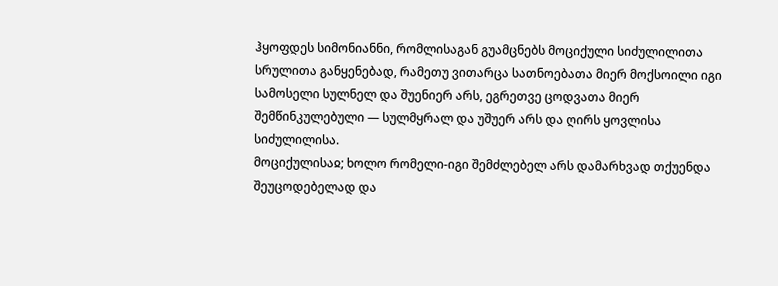ჰყოფდეს სიმონიანნი, რომლისაგან გუამცნებს მოციქული სიძულილითა სრულითა განყენებად, რამეთუ ვითარცა სათნოებათა მიერ მოქსოილი იგი სამოსელი სულნელ და შუენიერ არს, ეგრეთვე ცოდვათა მიერ შემწინკულებული — სულმყრალ და უშუერ არს და ღირს ყოვლისა სიძულილისა.
მოციქულისაჲ; ხოლო რომელი-იგი შემძლებელ არს დამარხვად თქუენდა შეუცოდებელად და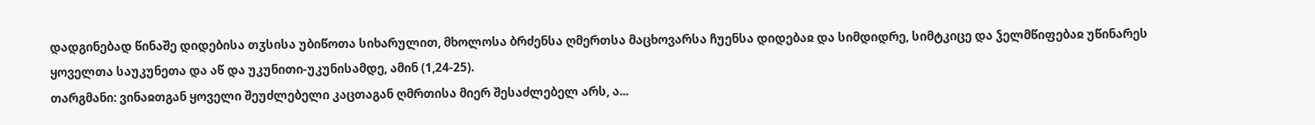დადგინებად წინაშე დიდებისა თჳსისა უბიწოთა სიხარულით, მხოლოსა ბრძენსა ღმერთსა მაცხოვარსა ჩუენსა დიდებაჲ და სიმდიდრე, სიმტკიცე და ჴელმწიფებაჲ უწინარეს ყოველთა საუკუნეთა და აწ და უკუნითი-უკუნისამდე, ამინ (1,24-25).
თარგმანი: ვინაჲთგან ყოველი შეუძლებელი კაცთაგან ღმრთისა მიერ შესაძლებელ არს, ა...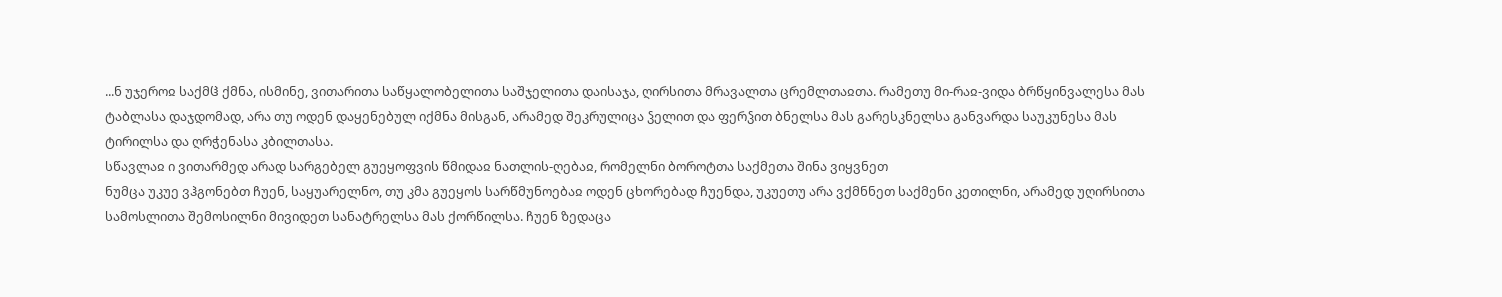...ნ უჯეროჲ საქმჱ ქმნა, ისმინე, ვითარითა საწყალობელითა საშჯელითა დაისაჯა, ღირსითა მრავალთა ცრემლთაჲთა. რამეთუ მი-რაჲ-ვიდა ბრწყინვალესა მას ტაბლასა დაჯდომად, არა თუ ოდენ დაყენებულ იქმნა მისგან, არამედ შეკრულიცა ჴელით და ფერჴით ბნელსა მას გარესკნელსა განვარდა საუკუნესა მას ტირილსა და ღრჭენასა კბილთასა.
სწავლაჲ ი ვითარმედ არად სარგებელ გუეყოფვის წმიდაჲ ნათლის-ღებაჲ, რომელნი ბოროტთა საქმეთა შინა ვიყვნეთ
ნუმცა უკუე ვჰგონებთ ჩუენ, საყუარელნო, თუ კმა გუეყოს სარწმუნოებაჲ ოდენ ცხორებად ჩუენდა, უკუეთუ არა ვქმნნეთ საქმენი კეთილნი, არამედ უღირსითა სამოსლითა შემოსილნი მივიდეთ სანატრელსა მას ქორწილსა. ჩუენ ზედაცა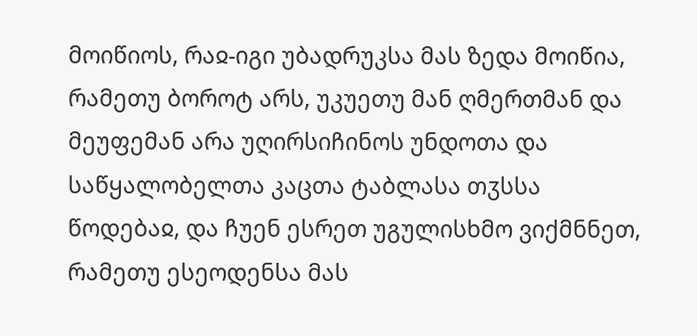მოიწიოს, რაჲ-იგი უბადრუკსა მას ზედა მოიწია, რამეთუ ბოროტ არს, უკუეთუ მან ღმერთმან და მეუფემან არა უღირსიჩინოს უნდოთა და საწყალობელთა კაცთა ტაბლასა თჳსსა წოდებაჲ, და ჩუენ ესრეთ უგულისხმო ვიქმნნეთ, რამეთუ ესეოდენსა მას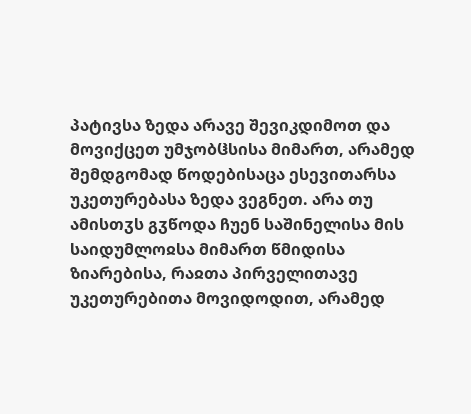პატივსა ზედა არავე შევიკდიმოთ და მოვიქცეთ უმჯობჱსისა მიმართ, არამედ შემდგომად წოდებისაცა ესევითარსა უკეთურებასა ზედა ვეგნეთ. არა თუ ამისთჳს გჳწოდა ჩუენ საშინელისა მის საიდუმლოჲსა მიმართ წმიდისა ზიარებისა, რაჲთა პირველითავე უკეთურებითა მოვიდოდით, არამედ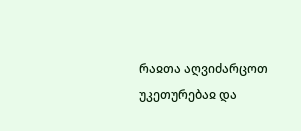რაჲთა აღვიძარცოთ უკეთურებაჲ და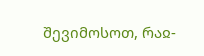შევიმოსოთ, რაჲ-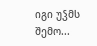იგი უჴმს შემო...